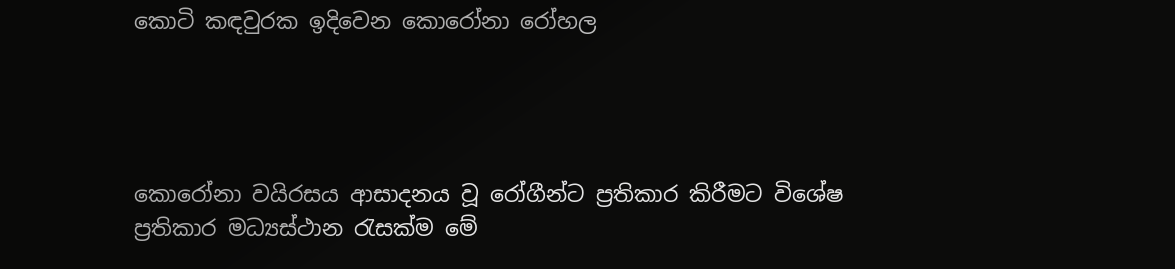කොටි කඳවුරක ඉදිවෙන කොරෝනා රෝහල




කොරෝනා වයිරසය ආසාදනය වූ රෝගීන්ට ප්‍රතිකාර කිරීමට විශේෂ ප්‍රතිකාර මධ්‍යස්ථාන රැසක්ම මේ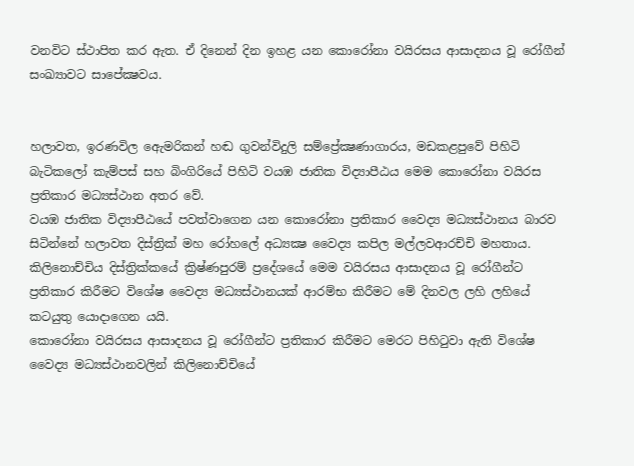වනවිට ස්ථාපිත කර ඇත. ඒ දිනෙන් දින ඉහළ යන කොරෝනා වයිරසය ආසාදනය වූ රෝගීන් සංඛ්‍යාවට සාපේක්‍ෂවය.


හලාවත, ඉරණවිල ඇෙමරිකන් හඬ ගුවන්විදුලි සම්ප්‍රේක්‍ෂණාගාරය, මඩකළපුවේ පිහිටි බැටිකලෝ කැම්පස් සහ බිංගිරියේ පිහිටි වයඹ ජාතික විද්‍යාපීඨය මෙම කොරෝනා වයිරස ප්‍රතිකාර මධ්‍යස්ථාන අතර වේ.
වයඹ ජාතික විද්‍යාපීඨයේ පවත්වාගෙන යන කොරෝනා ප්‍රතිකාර වෛද්‍ය මධ්‍යස්ථානය බාරව සිටින්නේ හලාවත දිස්ත්‍රික් මහ රෝහලේ අධ්‍යක්‍ෂ වෛද්‍ය කපිල මල්ලවආරච්චි මහතාය.
කිලිනොච්චිය දිස්ත්‍රික්කයේ ක්‍රිෂ්ණපුරම් ප්‍රදේශයේ මෙම වයිරසය ආසාදනය වූ රෝගීන්ට ප්‍රතිකාර කිරීමට විශේෂ වෛද්‍ය මධ්‍යස්ථානයක් ආරම්භ කිරීමට මේ දිනවල ලහි ලහියේ කටයුතු යොදාගෙන යයි.
කොරෝනා වයිරසය ආසාදනය වූ රෝගීන්ට ප්‍රතිකාර කිරීමට මෙරට පිහිටුවා ඇති විශේෂ වෛද්‍ය මධ්‍යස්ථානවලින් කිලිනොච්චියේ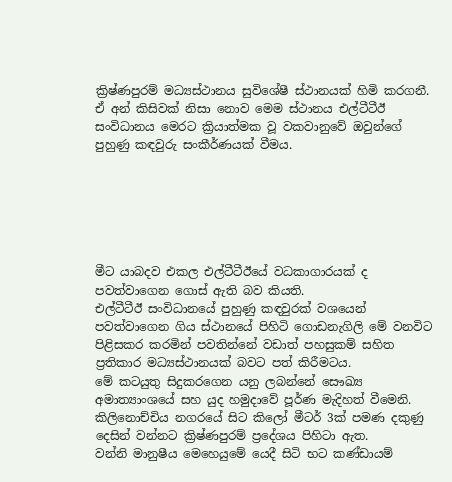ක්‍රිෂ්ණපුරම් මධ්‍යස්ථානය සුවිශේෂී ස්ථානයක් හිමි කරගනී.
ඒ අන් කිසිවක් නිසා නොව මෙම ස්ථානය එල්ටීටීඊ සංවිධානය මෙරට ක්‍රියාත්මක වූ වකවානුවේ ඔවුන්ගේ පුහුණු කඳවුරු සංකීර්ණයක් වීමය.






මීට යාබදව එකල එල්ටීටීඊයේ වධකාගාරයක් ද පවත්වාගෙන ගොස් ඇති බව කියති.
එල්ටීටීඊ සංවිධානයේ පුහුණු කඳවුරක් වශයෙන් පවත්වාගෙන ගිය ස්ථානයේ පිහිටි ගොඩනැගිලි මේ වනවිට පිළිසකර කරමින් පවතින්නේ වඩාත් පහසුකම් සහිත ප්‍රතිකාර මධ්‍යස්ථානයක් බවට පත් කිරීමටය.
මේ කටයුතු සිදුකරගෙන යනු ලබන්නේ සෞඛ්‍ය අමාත්‍යාංශයේ සහ යුද හමුදාවේ පූර්ණ මැදිහත් වීමෙනි.
කිලිනොච්චිය නගරයේ සිට කිලෝ මීටර් 3ක් පමණ දකුණු දෙසින් වන්නට ක්‍රිෂ්ණපුරම් ප්‍රදේශය පිහිටා ඇත.
වන්නි මානුෂීය මෙහෙයුමේ යෙදී සිටි භට කණ්ඩායම්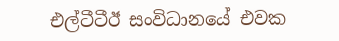එල්ටීටීඊ සංවිධානයේ එවක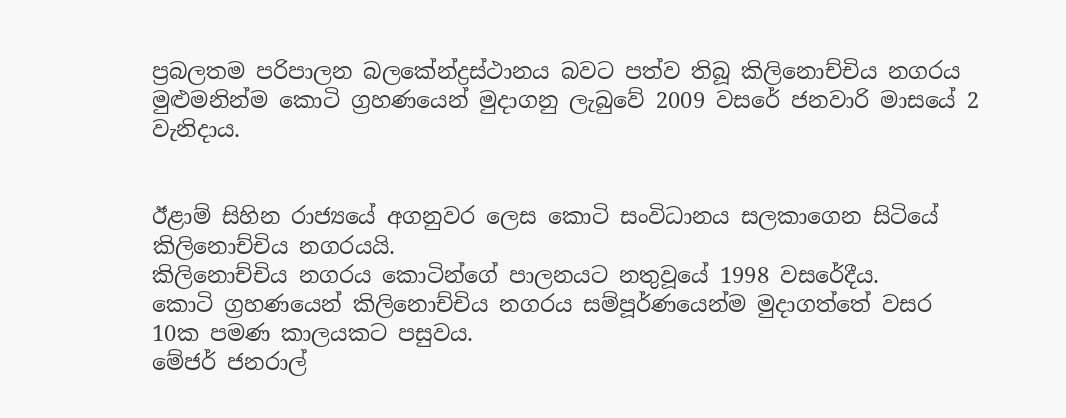ප්‍රබලතම පරිපාලන බලකේන්ද්‍රස්ථානය බවට පත්ව තිබූ කිලිනොච්චිය නගරය මුළුමනින්ම කොටි ග්‍රහණයෙන් මුදාගනු ලැබුවේ 2009 වසරේ ජනවාරි මාසයේ 2 වැනිදාය.


ඊළාම් සිහින රාජ්‍යයේ අගනුවර ලෙස කොටි සංවිධානය සලකාගෙන සිටියේ කිලිනොච්චිය නගරයයි.
කිලිනොච්චිය නගරය කොටින්ගේ පාලනයට නතුවූයේ 1998 වසරේදීය.
කොටි ග්‍රහණයෙන් කිලිනොච්චිය නගරය සම්පූර්ණයෙන්ම මුදාගත්තේ වසර 10ක පමණ කාලයකට පසුවය.
මේජර් ජනරාල්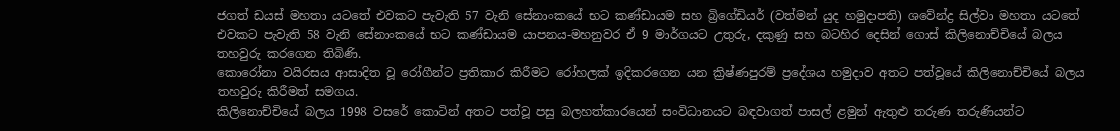ජගත් ඩයස් මහතා යටතේ එවකට පැවැති 57 වැනි සේනාංකයේ භට කණ්ඩායම සහ බ්‍රිගේඩියර් (වත්මන් යුද හමුදාපති) ශවේන්ද්‍ර සිල්වා මහතා යටතේ එවකට පැවැති 58 වැනි සේනාංකයේ භට කණ්ඩායම යාපනය-මහනුවර ඒ 9 මාර්ගයට උතුරු, දකුණු සහ බටහිර දෙසින් ගොස් කිලිනොච්චියේ බලය තහවුරු කරගෙන තිබිණි.
කොරෝනා වයිරසය ආසාදිත වූ රෝගීන්ට ප්‍රතිකාර කිරීමට රෝහලක් ඉදිකරගෙන යන ක්‍රිෂ්ණපුරම් ප්‍රදේශය හමුදාව අතට පත්වූයේ කිලිනොච්චියේ බලය තහවුරු කිරීමත් සමගය.
කිලිනොච්චියේ බලය 1998 වසරේ කොටින් අතට පත්වූ පසු බලහත්කාරයෙන් සංවිධානයට බඳවාගත් පාසල් ළමුන් ඇතුළු තරුණ තරුණියන්ට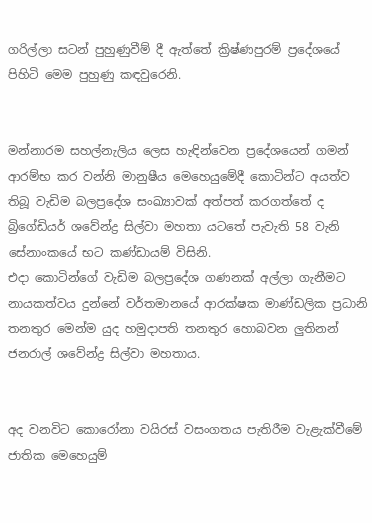ගරිල්ලා සටන් පුහුණුවීම් දී ඇත්තේ ක්‍රිෂ්ණපුරම් ප්‍රදේශයේ පිහිටි මෙම පුහුණු කඳවුරෙනි.


මන්නාරම සහල්නැලිය ලෙස හැඳින්වෙන ප්‍රදේශයෙන් ගමන් ආරම්භ කර වන්නි මානුෂීය මෙහෙයුමේදී කොටින්ට අයත්ව තිබූ වැඩිම බලප්‍රදේශ සංඛ්‍යාවක් අත්පත් කරගත්තේ ද බ්‍රිගේඩියර් ශවේන්ද්‍ර සිල්වා මහතා යටතේ පැවැති 58 වැනි සේනාංකයේ භට කණ්ඩායම් විසිනි.
එදා කොටින්ගේ වැඩිම බලප්‍රදේශ ගණනක් අල්ලා ගැනීමට නායකත්වය දුන්නේ වර්තමානයේ ආරක්ෂක මාණ්ඩලික ප්‍රධානි තනතුර මෙන්ම යුද හමුදාපති තනතුර හොබවන ලුතිනන් ජනරාල් ශවේන්ද්‍ර සිල්වා මහතාය.


අද වනවිට කොරෝනා වයිරස් වසංගතය පැතිරීම වැළැක්වීමේ ජාතික මෙහෙයුම්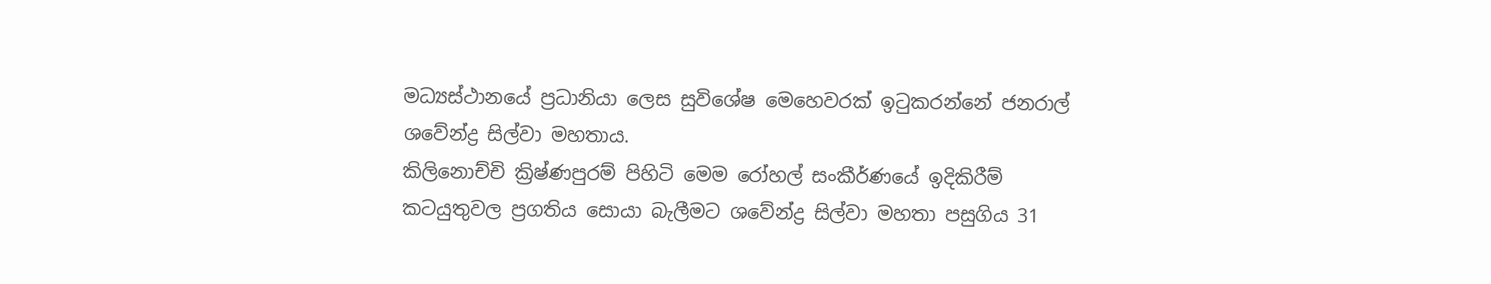මධ්‍යස්ථානයේ ප්‍රධානියා ලෙස සුවිශේෂ මෙහෙවරක් ඉටුකරන්නේ ජනරාල් ශවේන්ද්‍ර සිල්වා මහතාය.
කිලිනොච්චි ක්‍රිෂ්ණපුරම් පිහිටි මෙම රෝහල් සංකීර්ණයේ ඉදිකිරීම් කටයුතුවල ප්‍රගතිය සොයා බැලීමට ශවේන්ද්‍ර සිල්වා මහතා පසුගිය 31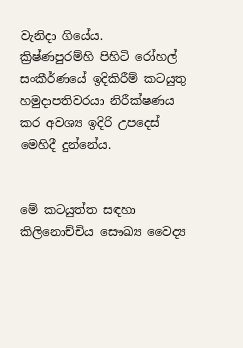වැනිදා ගියේය.
ක්‍රිෂ්ණපුරම්හි පිහිටි රෝහල් සංකීර්ණයේ ඉදිකිරීම් කටයුතු හමුදාපතිවරයා නිරීක්ෂණය කර අවශ්‍ය ඉදිරි උපදෙස් මෙහිදී දුන්නේය.


මේ කටයුත්ත සඳහා කිලිනොච්චිය සෞඛ්‍ය වෛද්‍ය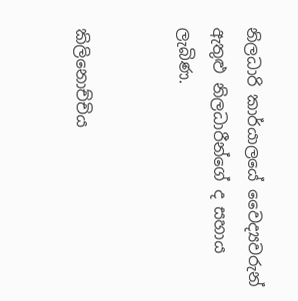නිලධාරි කාර්යාලයේ වෛද්‍යවරුන් ඇතුළු නිලධාරීන්ගේ ද සහාය ලැබිණ.


කිලිනොච්චිය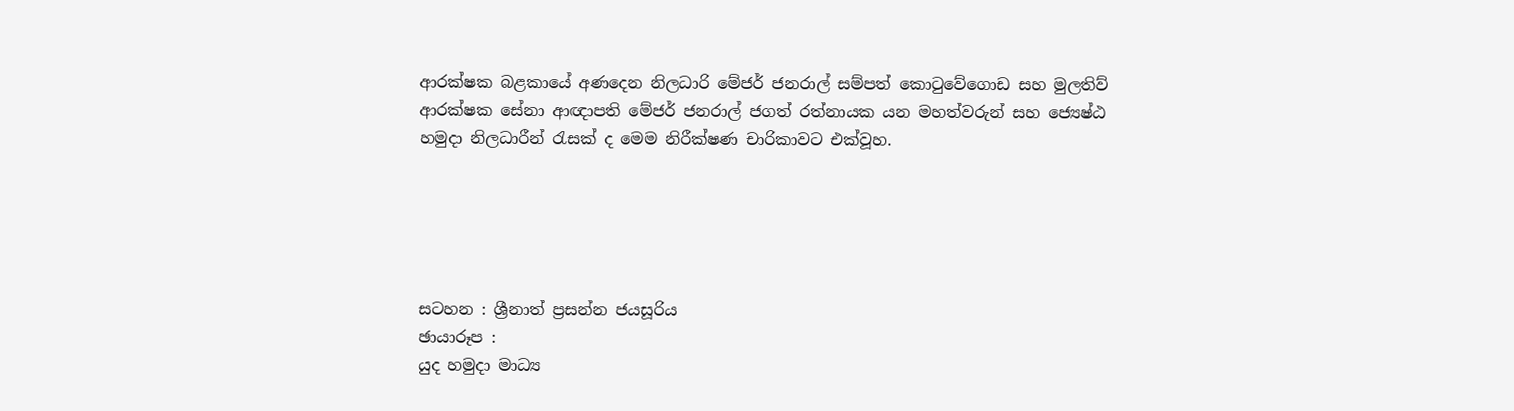ආරක්ෂක බළකායේ අණදෙන නිලධාරි මේජර් ජනරාල් සම්පත් කොටුවේගොඩ සහ මුලතිව් ආරක්ෂක සේනා ආඥාපති මේජර් ජනරාල් ජගත් රත්නායක යන මහත්වරුන් සහ ජ්‍යෙෂ්ඨ හමුදා නිලධාරීන් රැසක් ද මෙම නිරීක්ෂණ චාරිකාවට එක්වූහ.





සටහන : ශ්‍රීනාත් ප්‍රසන්න ජයසූරිය
ඡායාරූප :
යුද හමුදා මාධ්‍ය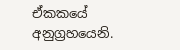ඒකකයේ අනුග්‍රහයෙනි.